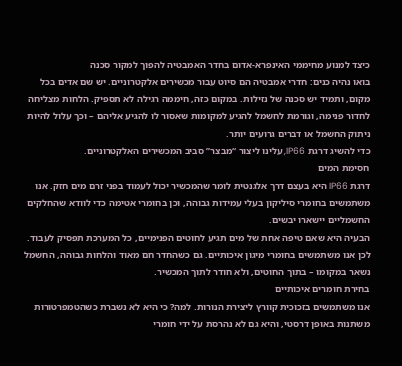כיצד למנוע מחיממי האינפרא-אדום בחדר האמבטיה להפוך למקור סכנה
בואו נהיה כנים: חדרי אמבטיה הם סיוט עבור מכשירים אלקטרוניים. יש שם אדים בכל מקום, ותמיד יש סכנה של נזילות. במקום כזה, חיממה רגילה לא תספיק. הלחות מצליחה לחדור פנימה, וגורמת לחשמל להגיע למקומות שאסור לו להגיע אליהם – וכך עלול להיות ניתוק החשמל או דברים גרועים יותר.
כדי להשיג דרגת IP66, עלינו ליצור “מבצר” סביב המכשירים האלקטרוניים.
חסימת המים
דרגת IP66 היא בעצם דרך אלגנטית לומר שהמכשיר יכול לעמוד בפני זרם מים חזק. אנו משתמשים בחומרי סיליקון בעלי עמידות גבוהה, וכן בחומרי אטימה כדי לוודא שהחלקים החשמליים יישארו יבשים.
הבעיה היא שאם טיפה אחת של מים תגיע לחוטים הפנימיים, כל המערכת תפסיק לעבוד. לכן אנו משתמשים בחומרי מיגון איכותיים. גם כשהחדר חם מאוד והלחות גבוהה, החשמל נשאר במקומו – בתוך החוטים, ולא חודר לתוך המכשיר.
בחירת חומרים איכותיים
אנו משתמשים בזכוכית קוורץ ליצירת הנורות. למה? כי היא לא נשברת כשהטמפרטורות משתנות באופן דרסטי, והיא גם לא נהרסת על ידי חומרי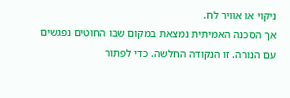ניקוי או אוויר לח.
אך הסכנה האמיתית נמצאת במקום שבו החוטים נפגשים עם הנורה. זו הנקודה החלשה. כדי לפתור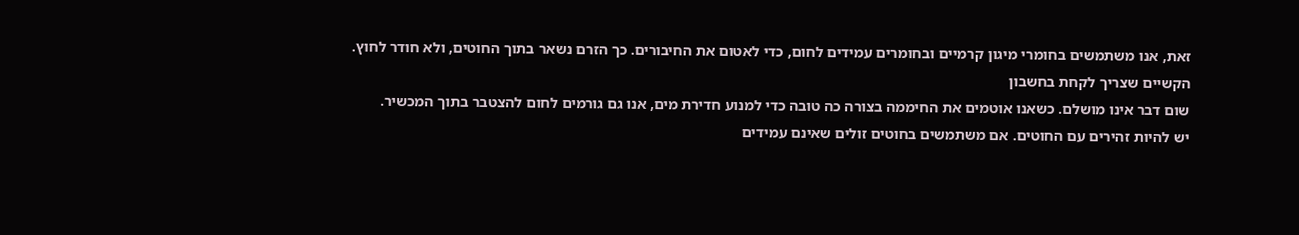זאת, אנו משתמשים בחומרי מיגון קרמיים ובחומרים עמידים לחום, כדי לאטום את החיבורים. כך הזרם נשאר בתוך החוטים, ולא חודר לחוץ.
הקשיים שצריך לקחת בחשבון
שום דבר אינו מושלם. כשאנו אוטמים את החיממה בצורה כה טובה כדי למנוע חדירת מים, אנו גם גורמים לחום להצטבר בתוך המכשיר.
יש להיות זהירים עם החוטים. אם משתמשים בחוטים זולים שאינם עמידים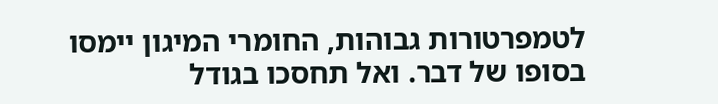לטמפרטורות גבוהות, החומרי המיגון יימסו בסופו של דבר. ואל תחסכו בגודל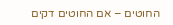החוטים – אם החוטים דקים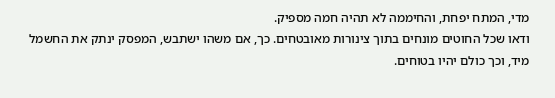מדי, המתח יפחת, והחיממה לא תהיה חמה מספיק.
ודאו שכל החוטים מונחים בתוך צינורות מאובטחים. כך, אם משהו ישתבש, המפסק ינתק את החשמל מיד, וכך כולם יהיו בטוחים.